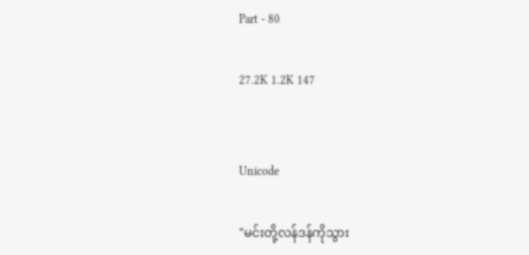Part - 80

27.2K 1.2K 147


Unicode

"မင်းတို့လန်ဒန်ကိုသွား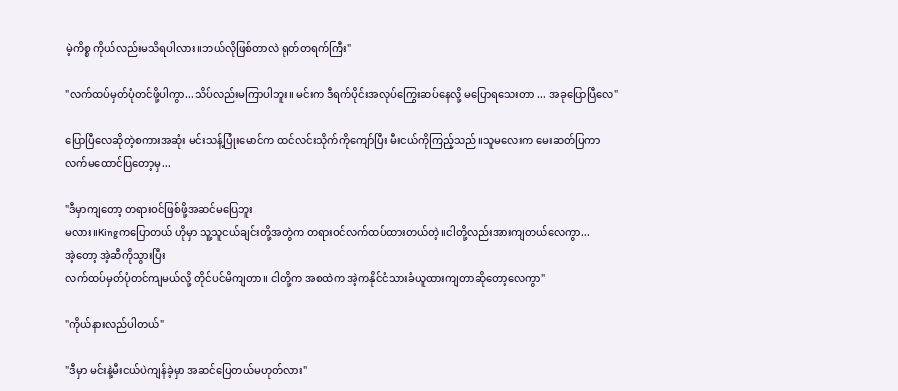မဲ့ကိစ္စ ကိုယ်လည်းမသိရပါလား။ဘယ်လိုဖြစ်တာလဲ ရုတ်တရက်ကြီး"

"လက်ထပ်မှတ်ပုံတင်ဖို့ပါကွာ...သိပ်လည်းမကြာပါဘူး။ မင်းက ဒီရက်ပိုင်းအလုပ်ကြွေးဆပ်နေလို့ မပြောရသေးတာ ... အခုပြောပြီလေ"

ပြောပြီလေဆိုတဲ့စကားအဆုံး မင်းသန့်ပြုံးမောင်က ထင်လင်းသိုက်ကိုကျော်ပြီး မီးငယ်ကိုကြည့်သည်။သူမလေးက မေးဆတ်ပြကာ လက်မထောင်ပြတော့မှ...

"ဒီမှာကျတော့ တရားဝင်ဖြစ်ဖို့အဆင်မပြေဘူး
မလား။Kingကပြောတယ် ဟိုမှာ သူ့သူငယ်ချင်းတို့အတွဲက တရားဝင်လက်ထပ်ထားတယ်တဲ့။ငါတို့လည်းအားကျတယ်လေကွာ...
အဲ့တော့ အဲ့ဆီကိုသွားပြီး
လက်ထပ်မှတ်ပုံတင်ကျမယ်လို့ တိုင်ပင်မိကျတာ။ ငါတို့က အစထဲက အဲ့ကနိုင်ငံသားခံယူထားကျတာဆိုတော့လေကွာ"

"ကိုယ်နားလည်ပါတယ်"

"ဒီမှာ မင်းနဲ့မီးငယ်ပဲကျန်ခဲ့မှာ အဆင်ပြေတယ်မဟုတ်လား"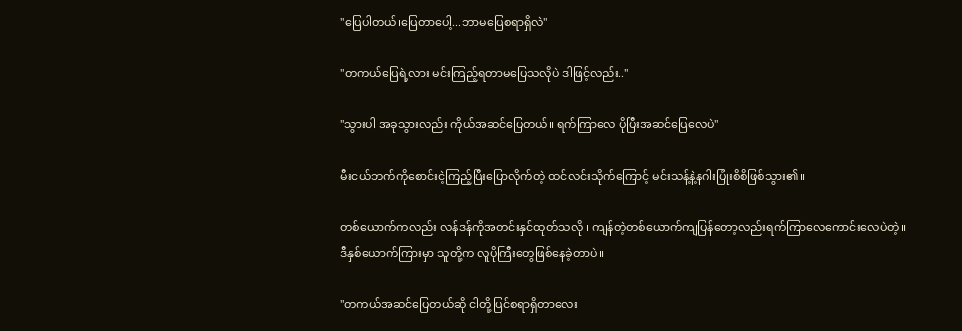"ပြေပါတယ်၊ပြေတာပေါ့...ဘာမပြေစရာရှိလဲ"

"တကယ်ပြေရဲ့လား မင်းကြည့်ရတာမပြေသလိုပဲ ဒါဖြင့်လည်း.."

"သွားပါ အခုသွားလည်း ကိုယ်အဆင်ပြေတယ်။ ရက်ကြာလေ ပိုပြီးအဆင်ပြေလေပဲ"

မီးငယ်ဘက်ကိုစောင်းငဲ့ကြည့်ပြီးပြောလိုက်တဲ့ ထင်လင်းသိုက်ကြောင့် မင်းသန့်နဲ့နဂါးပြုံးစိစိဖြစ်သွား၏။

တစ်ယောက်ကလည်း လန်ဒန်ကိုအတင်းနှင်ထုတ်သလို ၊ ကျန်တဲ့တစ်ယောက်ကျပြန်တော့လည်းရက်ကြာလေကောင်းလေပဲတဲ့။
ဒီနှစ်ယောက်ကြားမှာ သူတို့က လူပိုကြီးတွေဖြစ်နေခဲ့တာပဲ။

"တကယ်အဆင်ပြေတယ်ဆို ငါတို့ပြင်စရာရှိတာလေး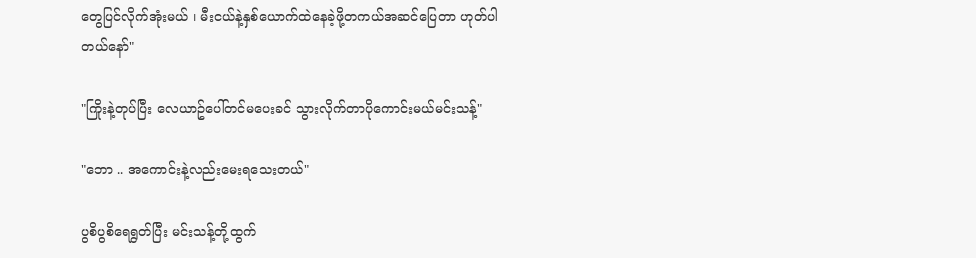တွေပြင်လိုက်အုံးမယ် ၊ မီးငယ်နဲ့နှစ်ယောက်ထဲနေခဲ့ဖို့တကယ်အဆင်ပြေတာ ဟုတ်ပါတယ်နော်"

"ကြိုးနဲ့တုပ်ပြီး လေယာဥ်ပေါ်တင်မပေးခင် သွားလိုက်တာပိုကောင်းမယ်မင်းသန့်"

"ဘော .. အကောင်းနဲ့လည်းမေးရသေးတယ်"

ပွစိပွစိရေရွတ်ပြီး မင်းသန့်တို့ထွက်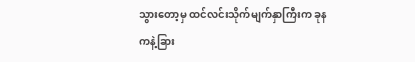သွားတော့မှ ထင်လင်းသိုက်မျက်နှာကြီးက ခုနကနဲ့ခြား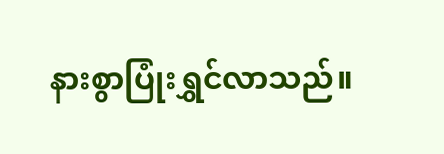နားစွာပြုံးရွှင်လာသည်။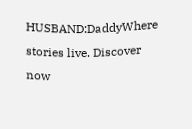HUSBAND:DaddyWhere stories live. Discover now